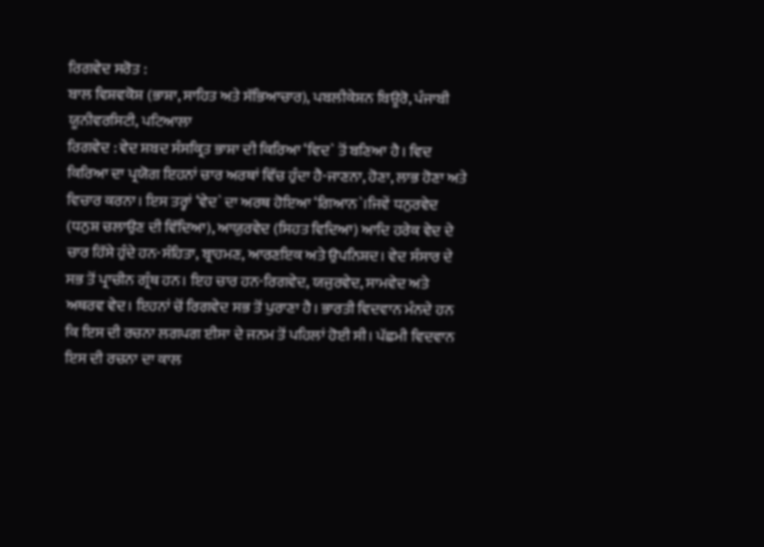ਰਿਗਵੇਦ ਸਰੋਤ :
ਬਾਲ ਵਿਸ਼ਵਕੋਸ਼ (ਭਾਸ਼ਾ, ਸਾਹਿਤ ਅਤੇ ਸੱਭਿਆਚਾਰ), ਪਬਲੀਕੇਸ਼ਨ ਬਿਊਰੋ, ਪੰਜਾਬੀ ਯੂਨੀਵਰਸਿਟੀ, ਪਟਿਆਲਾ
ਰਿਗਵੇਦ : ਵੇਦ ਸ਼ਬਦ ਸੰਸਕ੍ਰਿਤ ਭਾਸ਼ਾ ਦੀ ਕਿਰਿਆ ‘ਵਿਦ` ਤੋਂ ਬਣਿਆ ਹੈ। ਵਿਦ ਕਿਰਿਆ ਦਾ ਪ੍ਰਯੋਗ ਇਹਨਾਂ ਚਾਰ ਅਰਥਾਂ ਵਿੱਚ ਹੁੰਦਾ ਹੈ-ਜਾਣਨਾ, ਹੋਣਾ, ਲਾਭ ਹੋਣਾ ਅਤੇ ਵਿਚਾਰ ਕਰਨਾ। ਇਸ ਤਰ੍ਹਾਂ ‘ਵੇਦ` ਦਾ ਅਰਥ ਹੋਇਆ ‘ਗਿਆਨ`।ਜਿਵੇਂ ਧਨੁਰਵੇਦ (ਧਨੁਸ਼ ਚਲਾਉਣ ਦੀ ਵਿੱਦਿਆ), ਆਯੁਰਵੇਦ (ਸਿਹਤ ਵਿਦਿਆ) ਆਦਿ ਹਰੇਕ ਵੇਦ ਦੇ ਚਾਰ ਹਿੱਸੇ ਹੁੰਦੇ ਹਨ-ਸੰਹਿਤਾ, ਬ੍ਰਾਹਮਣ, ਆਰਣਇਕ ਅਤੇ ਉਪਨਿਸ਼ਦ। ਵੇਦ ਸੰਸਾਰ ਦੇ ਸਭ ਤੋਂ ਪ੍ਰਾਚੀਨ ਗ੍ਰੰਥ ਹਨ। ਇਹ ਚਾਰ ਹਨ-ਰਿਗਵੇਦ, ਯਜੁਰਵੇਦ, ਸਾਮਵੇਦ ਅਤੇ ਅਥਰਵ ਵੇਦ। ਇਹਨਾਂ ਚੋਂ ਰਿਗਵੇਦ ਸਭ ਤੋਂ ਪੁਰਾਣਾ ਹੈ। ਭਾਰਤੀ ਵਿਦਵਾਨ ਮੰਨਦੇ ਹਨ ਕਿ ਇਸ ਦੀ ਰਚਨਾ ਲਗਪਗ ਈਸਾ ਦੇ ਜਨਮ ਤੋਂ ਪਹਿਲਾਂ ਹੋਈ ਸੀ। ਪੱਛਮੀ ਵਿਦਵਾਨ ਇਸ ਦੀ ਰਚਨਾ ਦਾ ਕਾਲ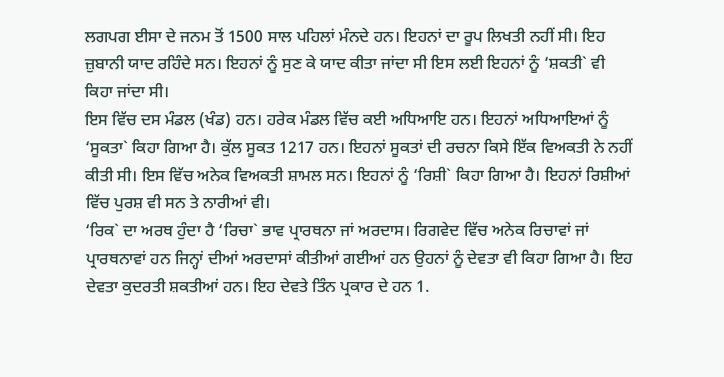ਲਗਪਗ ਈਸਾ ਦੇ ਜਨਮ ਤੋਂ 1500 ਸਾਲ ਪਹਿਲਾਂ ਮੰਨਦੇ ਹਨ। ਇਹਨਾਂ ਦਾ ਰੂਪ ਲਿਖਤੀ ਨਹੀਂ ਸੀ। ਇਹ ਜ਼ੁਬਾਨੀ ਯਾਦ ਰਹਿੰਦੇ ਸਨ। ਇਹਨਾਂ ਨੂੰ ਸੁਣ ਕੇ ਯਾਦ ਕੀਤਾ ਜਾਂਦਾ ਸੀ ਇਸ ਲਈ ਇਹਨਾਂ ਨੂੰ ‘ਸ਼ਕਤੀ` ਵੀ ਕਿਹਾ ਜਾਂਦਾ ਸੀ।
ਇਸ ਵਿੱਚ ਦਸ ਮੰਡਲ (ਖੰਡ) ਹਨ। ਹਰੇਕ ਮੰਡਲ ਵਿੱਚ ਕਈ ਅਧਿਆਇ ਹਨ। ਇਹਨਾਂ ਅਧਿਆਇਆਂ ਨੂੰ ‘ਸੂਕਤਾ` ਕਿਹਾ ਗਿਆ ਹੈ। ਕੁੱਲ ਸੂਕਤ 1217 ਹਨ। ਇਹਨਾਂ ਸੂਕਤਾਂ ਦੀ ਰਚਨਾ ਕਿਸੇ ਇੱਕ ਵਿਅਕਤੀ ਨੇ ਨਹੀਂ ਕੀਤੀ ਸੀ। ਇਸ ਵਿੱਚ ਅਨੇਕ ਵਿਅਕਤੀ ਸ਼ਾਮਲ ਸਨ। ਇਹਨਾਂ ਨੂੰ ‘ਰਿਸ਼ੀ` ਕਿਹਾ ਗਿਆ ਹੈ। ਇਹਨਾਂ ਰਿਸ਼ੀਆਂ ਵਿੱਚ ਪੁਰਸ਼ ਵੀ ਸਨ ਤੇ ਨਾਰੀਆਂ ਵੀ।
‘ਰਿਕ` ਦਾ ਅਰਥ ਹੁੰਦਾ ਹੈ ‘ਰਿਚਾ` ਭਾਵ ਪ੍ਰਾਰਥਨਾ ਜਾਂ ਅਰਦਾਸ। ਰਿਗਵੇਦ ਵਿੱਚ ਅਨੇਕ ਰਿਚਾਵਾਂ ਜਾਂ ਪ੍ਰਾਰਥਨਾਵਾਂ ਹਨ ਜਿਨ੍ਹਾਂ ਦੀਆਂ ਅਰਦਾਸਾਂ ਕੀਤੀਆਂ ਗਈਆਂ ਹਨ ਉਹਨਾਂ ਨੂੰ ਦੇਵਤਾ ਵੀ ਕਿਹਾ ਗਿਆ ਹੈ। ਇਹ ਦੇਵਤਾ ਕੁਦਰਤੀ ਸ਼ਕਤੀਆਂ ਹਨ। ਇਹ ਦੇਵਤੇ ਤਿੰਨ ਪ੍ਰਕਾਰ ਦੇ ਹਨ 1.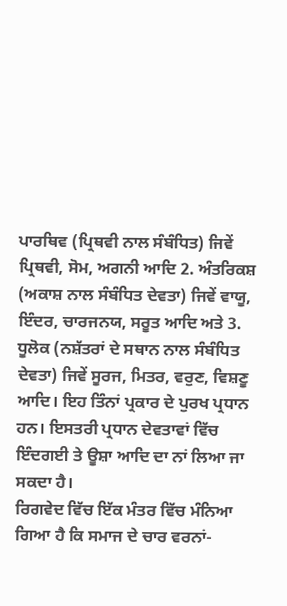ਪਾਰਥਿਵ (ਪ੍ਰਿਥਵੀ ਨਾਲ ਸੰਬੰਧਿਤ) ਜਿਵੇਂ ਪ੍ਰਿਥਵੀ, ਸੋਮ, ਅਗਨੀ ਆਦਿ 2. ਅੰਤਰਿਕਸ਼ (ਅਕਾਸ਼ ਨਾਲ ਸੰਬੰਧਿਤ ਦੇਵਤਾ) ਜਿਵੇਂ ਵਾਯੂ, ਇੰਦਰ, ਚਾਰਜਨਯ, ਸਰੂਤ ਆਦਿ ਅਤੇ 3. ਧੂਲੋਕ (ਨਸ਼ੱਤਰਾਂ ਦੇ ਸਥਾਨ ਨਾਲ ਸੰਬੰਧਿਤ ਦੇਵਤਾ) ਜਿਵੇਂ ਸੂਰਜ, ਮਿਤਰ, ਵਰੁਣ, ਵਿਸ਼ਣੂ ਆਦਿ। ਇਹ ਤਿੰਨਾਂ ਪ੍ਰਕਾਰ ਦੇ ਪੁਰਖ ਪ੍ਰਧਾਨ ਹਨ। ਇਸਤਰੀ ਪ੍ਰਧਾਨ ਦੇਵਤਾਵਾਂ ਵਿੱਚ ਇੰਦਗਈ ਤੇ ਊਸ਼ਾ ਆਦਿ ਦਾ ਨਾਂ ਲਿਆ ਜਾ ਸਕਦਾ ਹੈ।
ਰਿਗਵੇਦ ਵਿੱਚ ਇੱਕ ਮੰਤਰ ਵਿੱਚ ਮੰਨਿਆ ਗਿਆ ਹੈ ਕਿ ਸਮਾਜ ਦੇ ਚਾਰ ਵਰਨਾਂ-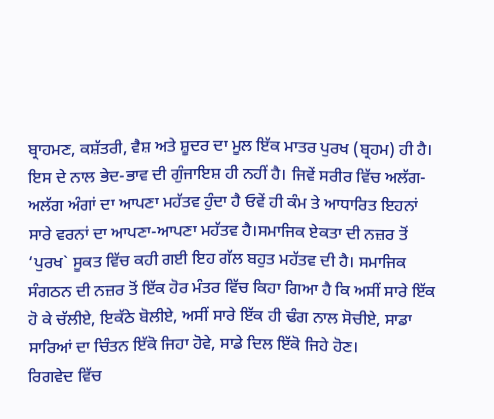ਬ੍ਰਾਹਮਣ, ਕਸ਼ੱਤਰੀ, ਵੈਸ਼ ਅਤੇ ਸ਼ੂਦਰ ਦਾ ਮੂਲ ਇੱਕ ਮਾਤਰ ਪੁਰਖ (ਬ੍ਰਹਮ) ਹੀ ਹੈ। ਇਸ ਦੇ ਨਾਲ ਭੇਦ-ਭਾਵ ਦੀ ਗੁੰਜਾਇਸ਼ ਹੀ ਨਹੀਂ ਹੈ। ਜਿਵੇਂ ਸਰੀਰ ਵਿੱਚ ਅਲੱਗ-ਅਲੱਗ ਅੰਗਾਂ ਦਾ ਆਪਣਾ ਮਹੱਤਵ ਹੁੰਦਾ ਹੈ ਓਵੇਂ ਹੀ ਕੰਮ ਤੇ ਆਧਾਰਿਤ ਇਹਨਾਂ ਸਾਰੇ ਵਰਨਾਂ ਦਾ ਆਪਣਾ-ਆਪਣਾ ਮਹੱਤਵ ਹੈ।ਸਮਾਜਿਕ ਏਕਤਾ ਦੀ ਨਜ਼ਰ ਤੋਂ ‘ਪੁਰਖ` ਸੂਕਤ ਵਿੱਚ ਕਹੀ ਗਈ ਇਹ ਗੱਲ ਬਹੁਤ ਮਹੱਤਵ ਦੀ ਹੈ। ਸਮਾਜਿਕ ਸੰਗਠਨ ਦੀ ਨਜ਼ਰ ਤੋਂ ਇੱਕ ਹੋਰ ਮੰਤਰ ਵਿੱਚ ਕਿਹਾ ਗਿਆ ਹੈ ਕਿ ਅਸੀਂ ਸਾਰੇ ਇੱਕ ਹੋ ਕੇ ਚੱਲੀਏ, ਇਕੱਠੇ ਬੋਲੀਏ, ਅਸੀਂ ਸਾਰੇ ਇੱਕ ਹੀ ਢੰਗ ਨਾਲ ਸੋਚੀਏ, ਸਾਡਾ ਸਾਰਿਆਂ ਦਾ ਚਿੰਤਨ ਇੱਕੋ ਜਿਹਾ ਹੋਵੇ, ਸਾਡੇ ਦਿਲ ਇੱਕੋ ਜਿਹੇ ਹੋਣ।
ਰਿਗਵੇਦ ਵਿੱਚ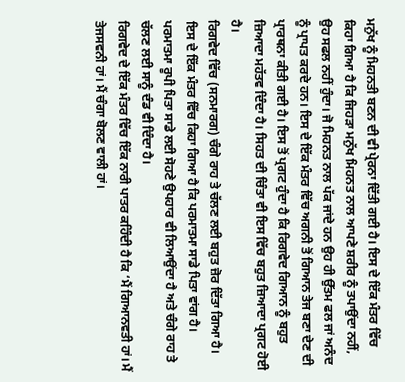ਮਨੁੱਖ ਨੂੰ ਮਿਹਨਤੀ ਬਣਨ ਦੀ ਵੀ ਪ੍ਰੇਰਨਾ ਦਿੱਤੀ ਗਈ ਹੈ। ਇਸ ਦੇ ਇੱਕ ਮੰਤਰ ਵਿੱਚ ਕਿਹਾ ਗਿਆ ਹੈ ਕਿ ਜਿਹੜਾ ਮਨੁੱਖ ਮਿਹਨਤ ਨਾਲ ਆਪਣੇ ਸ਼ਰੀਰ ਨੂੰ ਤਪਾਉਂਦਾ ਨਹੀਂ, ਉਹ ਸਫਲ ਨਹੀਂ ਹੁੰਦਾ। ਜੋ ਮਿਹਨਤ ਨਾਲ ਪੱਕ ਜਾਂਦੇ ਹਨ ਉਹ ਹੀ ਉੱਤਮ ਫਲ ਜਾਂ ਅਨੰਦ ਨੂੰ ਪ੍ਰਾਪਤ ਕਰਦੇ ਹਨ। ਇਸ ਦੇ ਇੱਕ ਮੰਤਰ ਵਿੱਚ ਅਗਨੀ ਤੋਂ ਗਿਆਨ ਤੇਜ ਬਣਾ ਦੇਣ ਦੀ ਪ੍ਰਾਰਥਨਾ ਕੀਤੀ ਗਈ ਹੈ। ਇਸ ਤੋਂ ਪ੍ਰਗਟ ਹੁੰਦਾ ਹੈ ਕਿ ਰਿਗਵੇਦ ਗਿਆਨ ਨੂੰ ਬਹੁਤ ਜ਼ਿਆਦਾ ਮਹੱਤਵ ਦਿੰਦਾ ਹੈ। ਸਿਹਤ ਦੀ ਚਿੰਤਾ ਵੀ ਇਸ ਵਿੱਚ ਬਹੁਤ ਜ਼ਿਆਦਾ ਪ੍ਰਗਟ ਹੋਈ ਹੈ।
ਰਿਗਵੇਦ ਵਿੱਚ (ਸਨਮਾਰਗ) ਚੰਗੇ ਰਾਹ ਤੇ ਚੱਲਣ ਲਈ ਬਹੁਤ ਜ਼ੋਰ ਦਿੱਤਾ ਗਿਆ ਹੈ। ਇਸ ਦੇ ਇੱਕ ਮੰਤਰ ਵਿੱਚ ਕਿਹਾ ਗਿਆ ਹੈ ਕਿ ਪਰਮਾਤਮਾ ਸਾਡੇ ਪਿਤਾ ਵਾਂਗ ਹੈ। ਪਰਮਾਤਮਾ ਰੂਪੀ ਪਿਤਾ ਸਾਡੇ ਲਈ ਸੋਹਣੇ ਉਪਹਾਰ ਵੀ ਲਿਆਉਂਦਾ ਹੈ ਅਤੇ ਚੰਗੇ ਰਾਹ ਤੇ ਚੱਲਣ ਲਈ ਸਾਨੂੰ ਦੰਡ ਵੀ ਦਿੰਦਾ ਹੈ।
ਰਿਗਵੇਦ ਦੇ ਇੱਕ ਮੰਤਰ ਵਿੱਚ ਇੱਕ ਨਾਰੀ ਪਾਤਰ ਕਹਿੰਦੀ ਹੈ ਕਿ ‘ਮੈਂ ਗਿਆਨਵਤੀ ਹਾਂ। ਮੈਂ ਤੇਜਸਵਨੀ ਹਾਂ। ਮੈਂ ਚੰਗਾ ਬੋਲਣ ਵਾਲੀ ਹਾਂ।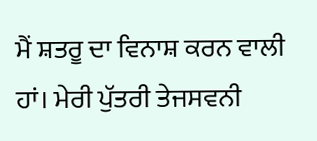ਮੈਂ ਸ਼ਤਰੂ ਦਾ ਵਿਨਾਸ਼ ਕਰਨ ਵਾਲੀ ਹਾਂ। ਮੇਰੀ ਪੁੱਤਰੀ ਤੇਜਸਵਨੀ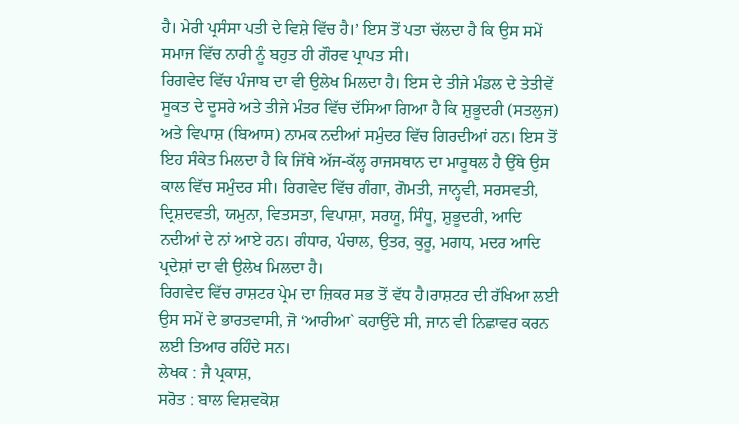ਹੈ। ਮੇਰੀ ਪ੍ਰਸੰਸਾ ਪਤੀ ਦੇ ਵਿਸ਼ੇ ਵਿੱਚ ਹੈ।’ ਇਸ ਤੋਂ ਪਤਾ ਚੱਲਦਾ ਹੈ ਕਿ ਉਸ ਸਮੇਂ ਸਮਾਜ ਵਿੱਚ ਨਾਰੀ ਨੂੰ ਬਹੁਤ ਹੀ ਗੌਰਵ ਪ੍ਰਾਪਤ ਸੀ।
ਰਿਗਵੇਦ ਵਿੱਚ ਪੰਜਾਬ ਦਾ ਵੀ ਉਲੇਖ ਮਿਲਦਾ ਹੈ। ਇਸ ਦੇ ਤੀਜੇ ਮੰਡਲ ਦੇ ਤੇਤੀਵੇਂ ਸੂਕਤ ਦੇ ਦੂਸਰੇ ਅਤੇ ਤੀਜੇ ਮੰਤਰ ਵਿੱਚ ਦੱਸਿਆ ਗਿਆ ਹੈ ਕਿ ਸ਼ੁਭੂਦਰੀ (ਸਤਲੁਜ) ਅਤੇ ਵਿਪਾਸ਼ (ਬਿਆਸ) ਨਾਮਕ ਨਦੀਆਂ ਸਮੁੰਦਰ ਵਿੱਚ ਗਿਰਦੀਆਂ ਹਨ। ਇਸ ਤੋਂ ਇਹ ਸੰਕੇਤ ਮਿਲਦਾ ਹੈ ਕਿ ਜਿੱਥੇ ਅੱਜ-ਕੱਲ੍ਹ ਰਾਜਸਥਾਨ ਦਾ ਮਾਰੂਥਲ ਹੈ ਉੱਥੇ ਉਸ ਕਾਲ ਵਿੱਚ ਸਮੁੰਦਰ ਸੀ। ਰਿਗਵੇਦ ਵਿੱਚ ਗੰਗਾ, ਗੋਮਤੀ, ਜਾਨ੍ਹਵੀ, ਸਰਸਵਤੀ, ਦ੍ਰਿਸ਼ਦਵਤੀ, ਯਮੁਨਾ, ਵਿਤਸਤਾ, ਵਿਪਾਸ਼ਾ, ਸਰਯੂ, ਸਿੰਧੂ, ਸ਼ੁਭੂਦਰੀ, ਆਦਿ ਨਦੀਆਂ ਦੇ ਨਾਂ ਆਏ ਹਨ। ਗੰਧਾਰ, ਪੰਚਾਲ, ਉਤਰ, ਕੁਰੂ, ਮਗਧ, ਮਦਰ ਆਦਿ ਪ੍ਰਦੇਸ਼ਾਂ ਦਾ ਵੀ ਉਲੇਖ ਮਿਲਦਾ ਹੈ।
ਰਿਗਵੇਦ ਵਿੱਚ ਰਾਸ਼ਟਰ ਪ੍ਰੇਮ ਦਾ ਜ਼ਿਕਰ ਸਭ ਤੋਂ ਵੱਧ ਹੈ।ਰਾਸ਼ਟਰ ਦੀ ਰੱਖਿਆ ਲਈ ਉਸ ਸਮੇਂ ਦੇ ਭਾਰਤਵਾਸੀ, ਜੋ ‘ਆਰੀਆ` ਕਹਾਉਂਦੇ ਸੀ, ਜਾਨ ਵੀ ਨਿਛਾਵਰ ਕਰਨ ਲਈ ਤਿਆਰ ਰਹਿੰਦੇ ਸਨ।
ਲੇਖਕ : ਜੈ ਪ੍ਰਕਾਸ਼,
ਸਰੋਤ : ਬਾਲ ਵਿਸ਼ਵਕੋਸ਼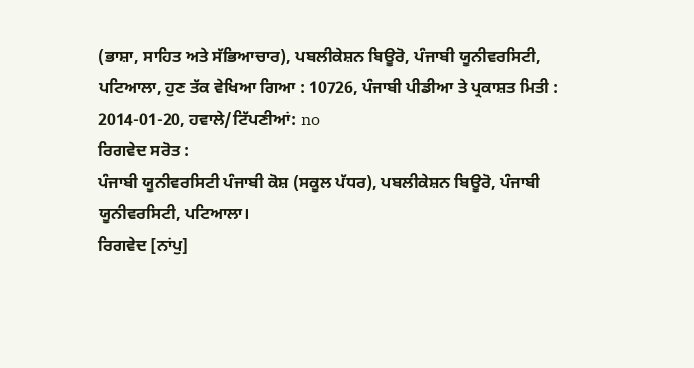(ਭਾਸ਼ਾ, ਸਾਹਿਤ ਅਤੇ ਸੱਭਿਆਚਾਰ), ਪਬਲੀਕੇਸ਼ਨ ਬਿਊਰੋ, ਪੰਜਾਬੀ ਯੂਨੀਵਰਸਿਟੀ, ਪਟਿਆਲਾ, ਹੁਣ ਤੱਕ ਵੇਖਿਆ ਗਿਆ : 10726, ਪੰਜਾਬੀ ਪੀਡੀਆ ਤੇ ਪ੍ਰਕਾਸ਼ਤ ਮਿਤੀ : 2014-01-20, ਹਵਾਲੇ/ਟਿੱਪਣੀਆਂ: no
ਰਿਗਵੇਦ ਸਰੋਤ :
ਪੰਜਾਬੀ ਯੂਨੀਵਰਸਿਟੀ ਪੰਜਾਬੀ ਕੋਸ਼ (ਸਕੂਲ ਪੱਧਰ), ਪਬਲੀਕੇਸ਼ਨ ਬਿਊਰੋ, ਪੰਜਾਬੀ ਯੂਨੀਵਰਸਿਟੀ, ਪਟਿਆਲਾ।
ਰਿਗਵੇਦ [ਨਾਂਪੁ]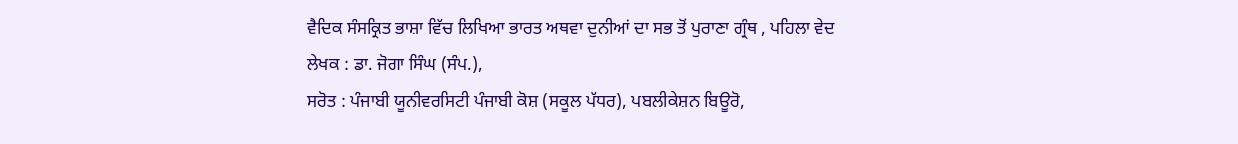ਵੈਦਿਕ ਸੰਸਕ੍ਰਿਤ ਭਾਸ਼ਾ ਵਿੱਚ ਲਿਖਿਆ ਭਾਰਤ ਅਥਵਾ ਦੁਨੀਆਂ ਦਾ ਸਭ ਤੋਂ ਪੁਰਾਣਾ ਗ੍ਰੰਥ , ਪਹਿਲਾ ਵੇਦ
ਲੇਖਕ : ਡਾ. ਜੋਗਾ ਸਿੰਘ (ਸੰਪ.),
ਸਰੋਤ : ਪੰਜਾਬੀ ਯੂਨੀਵਰਸਿਟੀ ਪੰਜਾਬੀ ਕੋਸ਼ (ਸਕੂਲ ਪੱਧਰ), ਪਬਲੀਕੇਸ਼ਨ ਬਿਊਰੋ,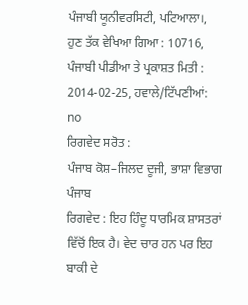ਪੰਜਾਬੀ ਯੂਨੀਵਰਸਿਟੀ, ਪਟਿਆਲਾ।, ਹੁਣ ਤੱਕ ਵੇਖਿਆ ਗਿਆ : 10716, ਪੰਜਾਬੀ ਪੀਡੀਆ ਤੇ ਪ੍ਰਕਾਸ਼ਤ ਮਿਤੀ : 2014-02-25, ਹਵਾਲੇ/ਟਿੱਪਣੀਆਂ: no
ਰਿਗਵੇਦ ਸਰੋਤ :
ਪੰਜਾਬ ਕੋਸ਼–ਜਿਲਦ ਦੂਜੀ, ਭਾਸ਼ਾ ਵਿਭਾਗ ਪੰਜਾਬ
ਰਿਗਵੇਦ : ਇਹ ਹਿੰਦੂ ਧਾਰਮਿਕ ਸ਼ਾਸਤਰਾਂ ਵਿੱਚੋਂ ਇਕ ਹੈ। ਵੇਦ ਚਾਰ ਹਨ ਪਰ ਇਹ ਬਾਕੀ ਦੇ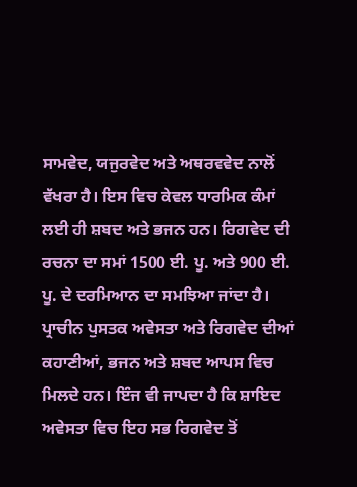ਸਾਮਵੇਦ, ਯਜੁਰਵੇਦ ਅਤੇ ਅਥਰਵਵੇਦ ਨਾਲੋਂ ਵੱਖਰਾ ਹੈ। ਇਸ ਵਿਚ ਕੇਵਲ ਧਾਰਮਿਕ ਕੰਮਾਂ ਲਈ ਹੀ ਸ਼ਬਦ ਅਤੇ ਭਜਨ ਹਨ। ਰਿਗਵੇਦ ਦੀ ਰਚਨਾ ਦਾ ਸਮਾਂ 1500 ਈ. ਪੂ. ਅਤੇ 900 ਈ. ਪੂ. ਦੇ ਦਰਮਿਆਨ ਦਾ ਸਮਝਿਆ ਜਾਂਦਾ ਹੈ। ਪ੍ਰਾਚੀਨ ਪੁਸਤਕ ਅਵੇਸਤਾ ਅਤੇ ਰਿਗਵੇਦ ਦੀਆਂ ਕਹਾਣੀਆਂ, ਭਜਨ ਅਤੇ ਸ਼ਬਦ ਆਪਸ ਵਿਚ ਮਿਲਦੇ ਹਨ। ਇੰਜ ਵੀ ਜਾਪਦਾ ਹੈ ਕਿ ਸ਼ਾਇਦ ਅਵੇਸਤਾ ਵਿਚ ਇਹ ਸਭ ਰਿਗਵੇਦ ਤੋਂ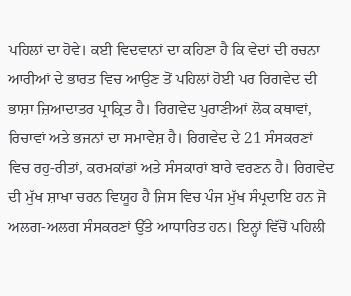ਪਹਿਲਾਂ ਦਾ ਹੋਵੇ। ਕਈ ਵਿਦਵਾਨਾਂ ਦਾ ਕਹਿਣਾ ਹੈ ਕਿ ਵੇਦਾਂ ਦੀ ਰਚਨਾ ਆਰੀਆਂ ਦੇ ਭਾਰਤ ਵਿਚ ਆਉਣ ਤੋਂ ਪਹਿਲਾਂ ਹੋਈ ਪਰ ਰਿਗਵੇਦ ਦੀ ਭਾਸ਼ਾ ਜ਼ਿਆਦਾਤਰ ਪ੍ਰਾਕ੍ਰਿਤ ਹੈ। ਰਿਗਵੇਦ ਪੁਰਾਣੀਆਂ ਲੋਕ ਕਥਾਵਾਂ, ਰਿਚਾਵਾਂ ਅਤੇ ਭਜਨਾਂ ਦਾ ਸਮਾਵੇਸ਼ ਹੈ। ਰਿਗਵੇਦ ਦੇ 21 ਸੰਸਕਰਣਾਂ ਵਿਚ ਰਹੁ-ਰੀਤਾਂ, ਕਰਮਕਾਂਡਾਂ ਅਤੇ ਸੰਸਕਾਰਾਂ ਬਾਰੇ ਵਰਣਨ ਹੈ। ਰਿਗਵੇਦ ਦੀ ਮੁੱਖ ਸ਼ਾਖਾ ਚਰਨ ਵਿਯੂਹ ਹੈ ਜਿਸ ਵਿਚ ਪੰਜ ਮੁੱਖ ਸੰਪ੍ਰਦਾਇ ਹਨ ਜੋ ਅਲਗ-ਅਲਗ ਸੰਸਕਰਣਾਂ ਉੱਤੇ ਆਧਾਰਿਤ ਹਨ। ਇਨ੍ਹਾਂ ਵਿੱਚੋਂ ਪਹਿਲੀ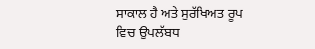ਸਾਕਾਲ ਹੈ ਅਤੇ ਸੁਰੱਖਿਅਤ ਰੂਪ ਵਿਚ ਉਪਲੱਬਧ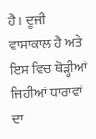ਹੈ। ਦੂਜੀ ਵਾਸਾਕਾਲ ਹੈ ਅਤੇ ਇਸ ਵਿਚ ਥੋੜ੍ਹੀਆਂ ਜਿਹੀਆਂ ਧਾਰਾਵਾਂ ਦਾ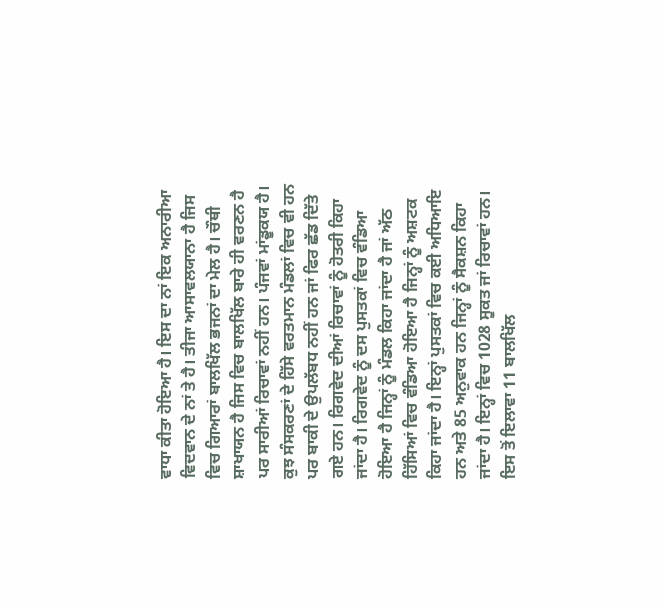ਵਾਧਾ ਕੀਤਾ ਹੋਇਆ ਹੈ। ਇਸ ਦਾ ਨਾਂ ਇਕ ਅਨਾਰੀਆ ਵਿਦਵਾਨ ਦੇ ਨਾਂ ਤੇ ਹੈ। ਤੀਜਾ ਆਸਾਵਲਯਾਨਾ ਹੈ ਜਿਸ ਵਿਚ ਗਿਆਰਾਂ ਬਾਲਖਿੱਲ ਭਜਨਾਂ ਦਾ ਮੇਲ ਹੈ। ਚੌਥੀ ਸ਼ਾਖਾਯਨ ਹੈ ਜਿਸ ਵਿਚ ਬਾਲਖਿੱਲ ਬਾਰੇ ਹੀ ਵਰਣਨ ਹੈ ਪਰ ਸਾਰੀਆਂ ਰਿਚਾਵਾਂ ਨਹੀਂ ਹਨ। ਪੰਜਵਾਂ ਮਾਂਡੂਕਯ ਹੈ। ਕੁਝ ਸੰਸਕਰਣਾਂ ਦੇ ਹਿੱਸੇ ਵਰਤਮਾਨ ਮੰਡਲਾਂ ਵਿਚ ਵੀ ਹਨ ਪਰ ਬਾਕੀ ਦੇ ਉਪਲੱਬਧ ਨਹੀਂ ਹਨ ਜਾਂ ਫਿਰ ਛੱਡ ਦਿੱਤੇ ਗਏ ਹਨ। ਰਿਗਵੇਦ ਦੀਆਂ ਰਿਚਾਵਾਂ ਨੂੰ ਹੋਤਰੀ ਕਿਹਾ ਜਾਂਦਾ ਹੈ। ਰਿਗਵੇਦ ਨੂੰ ਦਸ ਪੁਸਤਕਾਂ ਵਿਚ ਵੰਡਿਆ ਹੋਇਆ ਹੈ ਜਿਨ੍ਹਾਂ ਨੂੰ ਮੰਡਲ ਕਿਹਾ ਜਾਂਦਾ ਹੈ ਜਾਂ ਅੱਠ ਹਿੱਸਿਆਂ ਵਿਚ ਵੰਡਿਆ ਹੋਇਆ ਹੈ ਜਿਨ੍ਹਾਂ ਨੂੰ ਅਸ਼ਟਕ ਕਿਹਾ ਜਾਂਦਾ ਹੈ। ਇਨ੍ਹਾਂ ਪੁਸਤਕਾਂ ਵਿਚ ਕਈ ਅਧਿਆਇ ਹਨ ਅਤੇ 85 ਅਨੁਵਾਕ ਹਨ ਜਿਨ੍ਹਾਂ ਨੂੰ ਸੈਕਸ਼ਨ ਕਿਹਾ ਜਾਂਦਾ ਹੈ। ਇਨ੍ਹਾਂ ਵਿਚ 1028 ਸੂਕਤ ਜਾਂ ਰਿਚਾਵਾਂ ਹਨ। ਇਸ ਤੋਂ ਇਲਾਵਾ 11 ਬਾਲਖਿੱਲ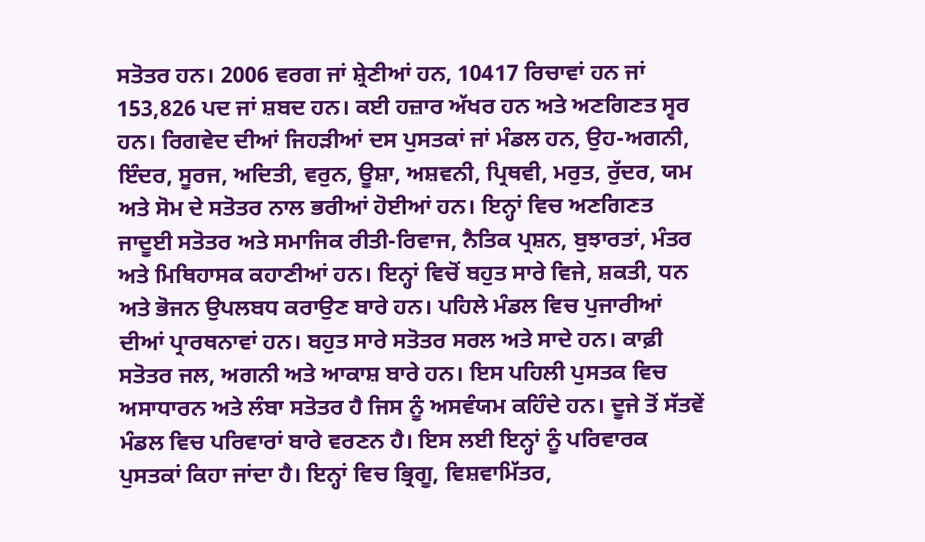ਸਤੋਤਰ ਹਨ। 2006 ਵਰਗ ਜਾਂ ਸ਼੍ਰੇਣੀਆਂ ਹਨ, 10417 ਰਿਚਾਵਾਂ ਹਨ ਜਾਂ 153,826 ਪਦ ਜਾਂ ਸ਼ਬਦ ਹਨ। ਕਈ ਹਜ਼ਾਰ ਅੱਖਰ ਹਨ ਅਤੇ ਅਣਗਿਣਤ ਸ੍ਵਰ ਹਨ। ਰਿਗਵੇਦ ਦੀਆਂ ਜਿਹੜੀਆਂ ਦਸ ਪੁਸਤਕਾਂ ਜਾਂ ਮੰਡਲ ਹਨ, ਉਹ-ਅਗਨੀ, ਇੰਦਰ, ਸੂਰਜ, ਅਦਿਤੀ, ਵਰੁਨ, ਊਸ਼ਾ, ਅਸ਼ਵਨੀ, ਪ੍ਰਿਥਵੀ, ਮਰੁਤ, ਰੁੱਦਰ, ਯਮ ਅਤੇ ਸੋਮ ਦੇ ਸਤੋਤਰ ਨਾਲ ਭਰੀਆਂ ਹੋਈਆਂ ਹਨ। ਇਨ੍ਹਾਂ ਵਿਚ ਅਣਗਿਣਤ ਜਾਦੂਈ ਸਤੋਤਰ ਅਤੇ ਸਮਾਜਿਕ ਰੀਤੀ-ਰਿਵਾਜ, ਨੈਤਿਕ ਪ੍ਰਸ਼ਨ, ਬੁਝਾਰਤਾਂ, ਮੰਤਰ ਅਤੇ ਮਿਥਿਹਾਸਕ ਕਹਾਣੀਆਂ ਹਨ। ਇਨ੍ਹਾਂ ਵਿਚੋਂ ਬਹੁਤ ਸਾਰੇ ਵਿਜੇ, ਸ਼ਕਤੀ, ਧਨ ਅਤੇ ਭੋਜਨ ਉਪਲਬਧ ਕਰਾਉਣ ਬਾਰੇ ਹਨ। ਪਹਿਲੇ ਮੰਡਲ ਵਿਚ ਪੁਜਾਰੀਆਂ ਦੀਆਂ ਪ੍ਰਾਰਥਨਾਵਾਂ ਹਨ। ਬਹੁਤ ਸਾਰੇ ਸਤੋਤਰ ਸਰਲ ਅਤੇ ਸਾਦੇ ਹਨ। ਕਾਫ਼ੀ ਸਤੋਤਰ ਜਲ, ਅਗਨੀ ਅਤੇ ਆਕਾਸ਼ ਬਾਰੇ ਹਨ। ਇਸ ਪਹਿਲੀ ਪੁਸਤਕ ਵਿਚ ਅਸਾਧਾਰਨ ਅਤੇ ਲੰਬਾ ਸਤੋਤਰ ਹੈ ਜਿਸ ਨੂੰ ਅਸਵੰਯਮ ਕਹਿੰਦੇ ਹਨ। ਦੂਜੇ ਤੋਂ ਸੱਤਵੇਂ ਮੰਡਲ ਵਿਚ ਪਰਿਵਾਰਾਂ ਬਾਰੇ ਵਰਣਨ ਹੈ। ਇਸ ਲਈ ਇਨ੍ਹਾਂ ਨੂੰ ਪਰਿਵਾਰਕ ਪੁਸਤਕਾਂ ਕਿਹਾ ਜਾਂਦਾ ਹੈ। ਇਨ੍ਹਾਂ ਵਿਚ ਭ੍ਰਿਗੂ, ਵਿਸ਼ਵਾਮਿੱਤਰ,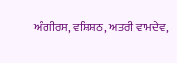ਅੰਗੀਰਸ, ਵਸ਼ਿਸ਼ਠ, ਅਤਰੀ ਵਾਮਦੇਵ,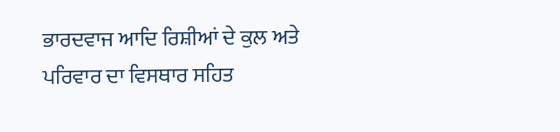ਭਾਰਦਵਾਜ ਆਦਿ ਰਿਸ਼ੀਆਂ ਦੇ ਕੁਲ ਅਤੇ ਪਰਿਵਾਰ ਦਾ ਵਿਸਥਾਰ ਸਹਿਤ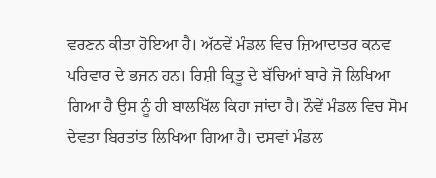ਵਰਣਨ ਕੀਤਾ ਹੋਇਆ ਹੈ। ਅੱਠਵੇਂ ਮੰਡਲ ਵਿਚ ਜ਼ਿਆਦਾਤਰ ਕਨਵ ਪਰਿਵਾਰ ਦੇ ਭਜਨ ਹਨ। ਰਿਸ਼ੀ ਕ੍ਰਿਤੂ ਦੇ ਬੱਚਿਆਂ ਬਾਰੇ ਜੋ ਲਿਖਿਆ ਗਿਆ ਹੈ ਉਸ ਨੂੰ ਹੀ ਬਾਲਖਿੱਲ ਕਿਹਾ ਜਾਂਦਾ ਹੈ। ਨੌਵੇਂ ਮੰਡਲ ਵਿਚ ਸੋਮ ਦੇਵਤਾ ਬਿਰਤਾਂਤ ਲਿਖਿਆ ਗਿਆ ਹੈ। ਦਸਵਾਂ ਮੰਡਲ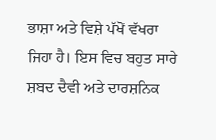ਭਾਸ਼ਾ ਅਤੇ ਵਿਸ਼ੇ ਪੱਖੋਂ ਵੱਖਰਾ ਜਿਹਾ ਹੈ। ਇਸ ਵਿਚ ਬਹੁਤ ਸਾਰੇ ਸ਼ਬਦ ਦੈਵੀ ਅਤੇ ਦਾਰਸ਼ਨਿਕ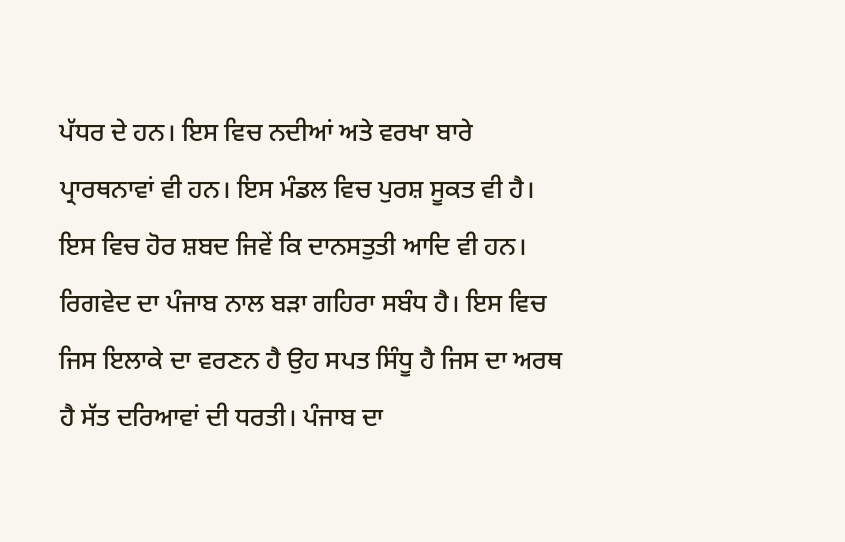ਪੱਧਰ ਦੇ ਹਨ। ਇਸ ਵਿਚ ਨਦੀਆਂ ਅਤੇ ਵਰਖਾ ਬਾਰੇ ਪ੍ਰਾਰਥਨਾਵਾਂ ਵੀ ਹਨ। ਇਸ ਮੰਡਲ ਵਿਚ ਪੁਰਸ਼ ਸੂਕਤ ਵੀ ਹੈ। ਇਸ ਵਿਚ ਹੋਰ ਸ਼ਬਦ ਜਿਵੇਂ ਕਿ ਦਾਨਸਤੁਤੀ ਆਦਿ ਵੀ ਹਨ।
ਰਿਗਵੇਦ ਦਾ ਪੰਜਾਬ ਨਾਲ ਬੜਾ ਗਹਿਰਾ ਸਬੰਧ ਹੈ। ਇਸ ਵਿਚ ਜਿਸ ਇਲਾਕੇ ਦਾ ਵਰਣਨ ਹੈ ਉਹ ਸਪਤ ਸਿੰਧੂ ਹੈ ਜਿਸ ਦਾ ਅਰਥ ਹੈ ਸੱਤ ਦਰਿਆਵਾਂ ਦੀ ਧਰਤੀ। ਪੰਜਾਬ ਦਾ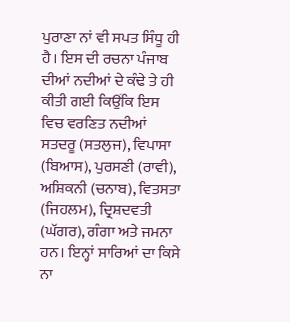ਪੁਰਾਣਾ ਨਾਂ ਵੀ ਸਪਤ ਸਿੰਧੂ ਹੀ ਹੈ। ਇਸ ਦੀ ਰਚਨਾ ਪੰਜਾਬ ਦੀਆਂ ਨਦੀਆਂ ਦੇ ਕੰਢੇ ਤੇ ਹੀ ਕੀਤੀ ਗਈ ਕਿਉਂਕਿ ਇਸ ਵਿਚ ਵਰਣਿਤ ਨਦੀਆਂ ਸਤਦਰੂ (ਸਤਲੁਜ), ਵਿਪਾਸਾ (ਬਿਆਸ), ਪੁਰਸਣੀ (ਰਾਵੀ), ਅਸ਼ਿਕਨੀ (ਚਨਾਬ), ਵਿਤਸਤਾ (ਜਿਹਲਮ), ਦ੍ਰਿਸ਼ਦਵਤੀ (ਘੱਗਰ), ਗੰਗਾ ਅਤੇ ਜਮਨਾ ਹਨ। ਇਨ੍ਹਾਂ ਸਾਰਿਆਂ ਦਾ ਕਿਸੇ ਨਾ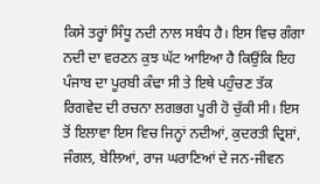ਕਿਸੇ ਤਰ੍ਹਾਂ ਸਿੰਧੂ ਨਦੀ ਨਾਲ ਸਬੰਧ ਹੈ। ਇਸ ਵਿਚ ਗੰਗਾ ਨਦੀ ਦਾ ਵਰਣਨ ਕੁਝ ਘੱਟ ਆਇਆ ਹੈ ਕਿਉਂਕਿ ਇਹ ਪੰਜਾਬ ਦਾ ਪੂਰਬੀ ਕੰਢਾ ਸੀ ਤੇ ਇਥੇ ਪਹੁੰਚਣ ਤੱਕ ਰਿਗਵੇਦ ਦੀ ਰਚਨਾ ਲਗਭਗ ਪੂਰੀ ਹੋ ਚੁੱਕੀ ਸੀ। ਇਸ ਤੋਂ ਇਲਾਵਾ ਇਸ ਵਿਚ ਜਿਨ੍ਹਾਂ ਨਦੀਆਂ, ਕੁਦਰਤੀ ਦ੍ਰਿਸ਼ਾਂ, ਜੰਗਲ, ਬੇਲਿਆਂ, ਰਾਜ ਘਰਾਣਿਆਂ ਦੇ ਜਨ-ਜੀਵਨ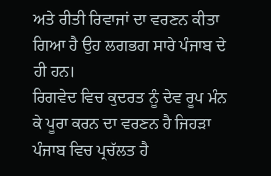ਅਤੇ ਰੀਤੀ ਰਿਵਾਜਾਂ ਦਾ ਵਰਣਨ ਕੀਤਾ ਗਿਆ ਹੈ ਉਹ ਲਗਭਗ ਸਾਰੇ ਪੰਜਾਬ ਦੇ ਹੀ ਹਨ।
ਰਿਗਵੇਦ ਵਿਚ ਕੁਦਰਤ ਨੂੰ ਦੇਵ ਰੂਪ ਮੰਨ ਕੇ ਪੂਰਾ ਕਰਨ ਦਾ ਵਰਣਨ ਹੈ ਜਿਹੜਾ ਪੰਜਾਬ ਵਿਚ ਪ੍ਰਚੱਲਤ ਹੈ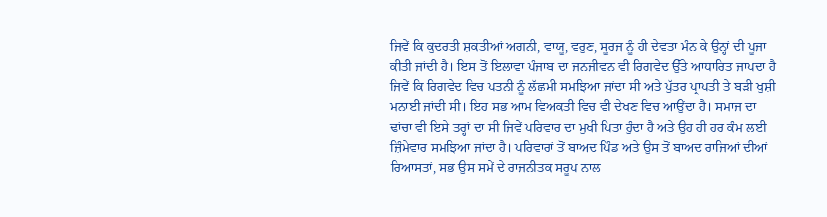ਜਿਵੇਂ ਕਿ ਕੁਦਰਤੀ ਸ਼ਕਤੀਆਂ ਅਗਨੀ, ਵਾਯੂ, ਵਰੁਣ, ਸੂਰਜ ਨੂੰ ਹੀ ਦੇਵਤਾ ਮੰਨ ਕੇ ਉਨ੍ਹਾਂ ਦੀ ਪੂਜਾ ਕੀਤੀ ਜਾਂਦੀ ਹੈ। ਇਸ ਤੋਂ ਇਲਾਵਾ ਪੰਜਾਬ ਦਾ ਜਨਜੀਵਨ ਵੀ ਰਿਗਵੇਦ ਉੱਤੇ ਆਧਾਰਿਤ ਜਾਪਦਾ ਹੈ ਜਿਵੇਂ ਕਿ ਰਿਗਵੇਦ ਵਿਚ ਪਤਨੀ ਨੂੰ ਲੱਛਮੀ ਸਮਝਿਆ ਜਾਂਦਾ ਸੀ ਅਤੇ ਪੁੱਤਰ ਪ੍ਰਾਪਤੀ ਤੇ ਬੜੀ ਖੁਸ਼ੀ ਮਨਾਈ ਜਾਂਦੀ ਸੀ। ਇਹ ਸਭ ਆਮ ਵਿਅਕਤੀ ਵਿਚ ਵੀ ਦੇਖਣ ਵਿਚ ਆਉਂਦਾ ਹੈ। ਸਮਾਜ ਦਾ ਢਾਂਚਾ ਵੀ ਇਸੇ ਤਰ੍ਹਾਂ ਦਾ ਸੀ ਜਿਵੇਂ ਪਰਿਵਾਰ ਦਾ ਮੁਖੀ ਪਿਤਾ ਹੁੰਦਾ ਹੈ ਅਤੇ ਉਹ ਹੀ ਹਰ ਕੰਮ ਲਈ ਜ਼ਿੰਮੇਵਾਰ ਸਮਝਿਆ ਜਾਂਦਾ ਹੈ। ਪਰਿਵਾਰਾਂ ਤੋਂ ਬਾਅਦ ਪਿੰਡ ਅਤੇ ਉਸ ਤੋਂ ਬਾਅਦ ਰਾਜਿਆਂ ਦੀਆਂ ਰਿਆਸਤਾਂ, ਸਭ ਉਸ ਸਮੇਂ ਦੇ ਰਾਜਨੀਤਕ ਸਰੂਪ ਨਾਲ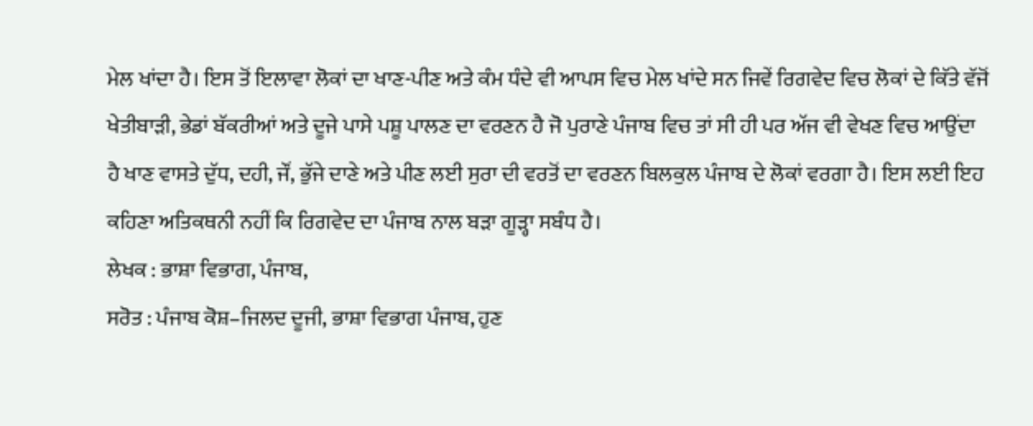ਮੇਲ ਖਾਂਦਾ ਹੈ। ਇਸ ਤੋਂ ਇਲਾਵਾ ਲੋਕਾਂ ਦਾ ਖਾਣ-ਪੀਣ ਅਤੇ ਕੰਮ ਧੰਦੇ ਵੀ ਆਪਸ ਵਿਚ ਮੇਲ ਖਾਂਦੇ ਸਨ ਜਿਵੇਂ ਰਿਗਵੇਦ ਵਿਚ ਲੋਕਾਂ ਦੇ ਕਿੱਤੇ ਵੱਜੋਂ ਖੇਤੀਬਾੜੀ, ਭੇਡਾਂ ਬੱਕਰੀਆਂ ਅਤੇ ਦੂਜੇ ਪਾਸੇ ਪਸ਼ੂ ਪਾਲਣ ਦਾ ਵਰਣਨ ਹੈ ਜੋ ਪੁਰਾਣੇ ਪੰਜਾਬ ਵਿਚ ਤਾਂ ਸੀ ਹੀ ਪਰ ਅੱਜ ਵੀ ਵੇਖਣ ਵਿਚ ਆਉਂਦਾ ਹੈ ਖਾਣ ਵਾਸਤੇ ਦੁੱਧ, ਦਹੀ, ਜੌਂ, ਭੁੱਜੇ ਦਾਣੇ ਅਤੇ ਪੀਣ ਲਈ ਸੁਰਾ ਦੀ ਵਰਤੋਂ ਦਾ ਵਰਣਨ ਬਿਲਕੁਲ ਪੰਜਾਬ ਦੇ ਲੋਕਾਂ ਵਰਗਾ ਹੈ। ਇਸ ਲਈ ਇਹ ਕਹਿਣਾ ਅਤਿਕਥਨੀ ਨਹੀਂ ਕਿ ਰਿਗਵੇਦ ਦਾ ਪੰਜਾਬ ਨਾਲ ਬੜਾ ਗੂੜ੍ਹਾ ਸਬੰਧ ਹੈ।
ਲੇਖਕ : ਭਾਸ਼ਾ ਵਿਭਾਗ, ਪੰਜਾਬ,
ਸਰੋਤ : ਪੰਜਾਬ ਕੋਸ਼–ਜਿਲਦ ਦੂਜੀ, ਭਾਸ਼ਾ ਵਿਭਾਗ ਪੰਜਾਬ, ਹੁਣ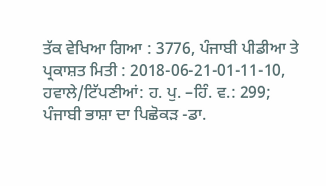ਤੱਕ ਵੇਖਿਆ ਗਿਆ : 3776, ਪੰਜਾਬੀ ਪੀਡੀਆ ਤੇ ਪ੍ਰਕਾਸ਼ਤ ਮਿਤੀ : 2018-06-21-01-11-10, ਹਵਾਲੇ/ਟਿੱਪਣੀਆਂ: ਹ. ਪੁ. –ਹਿੰ. ਵ.: 299; ਪੰਜਾਬੀ ਭਾਸ਼ਾ ਦਾ ਪਿਛੋਕੜ -ਡਾ.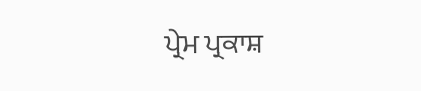ਪ੍ਰੇਮ ਪ੍ਰਕਾਸ਼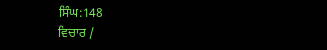ਸਿੰਘ:148
ਵਿਚਾਰ /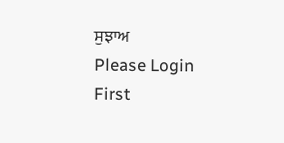ਸੁਝਾਅ
Please Login First